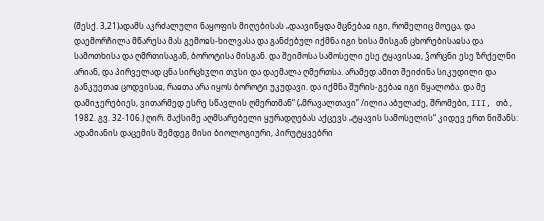(შესქ. 3,21)ადამს აკრძალული ნაყოფის მიღებისას „დაავიწყდა მცნებაჲ იგი, რომელიც მოეცა, და დაემორჩილა მწარესა მას გემოჲს-ხილვასა და განძებულ იქმნა იგი ხისა მისგან ცხორებისაჲსა და სამოთხისა და ღმრთისაგან, ბოროტისა მისგან. და შეიმოსა სამოსელი ესე ტყავისაჲ, ჴორცნი ესე ზრქელნი არიან, და პირველად ცნა სირცხჳლი თჳსი და დაემალა ღმერთსა. არამედ ამით შეიძინა სიკუდილი და განკუეთაჲ ცოდვისაჲ, რაჲთა არა იყოს ბოროტი უკუდავი. და იქმნა შურის-გებაჲ იგი წყალობა. და მე დამიჯერებიეს, ვითარმედ ესრე სწავლის ღმერთმან“ („მრავალთავი” /ილია აბულაძე, შრომები, III, თბ., 1982. გვ. 32-106.) ღირ. მაქსიმე აღმსარებელი ყურადღებას აქცევს „ტყავის სამოსელის“ კიდევ ერთ ნიშანს: ადამიანის დაცემის შემდეგ მისი ბიოლოგიური, პირუტყვებრი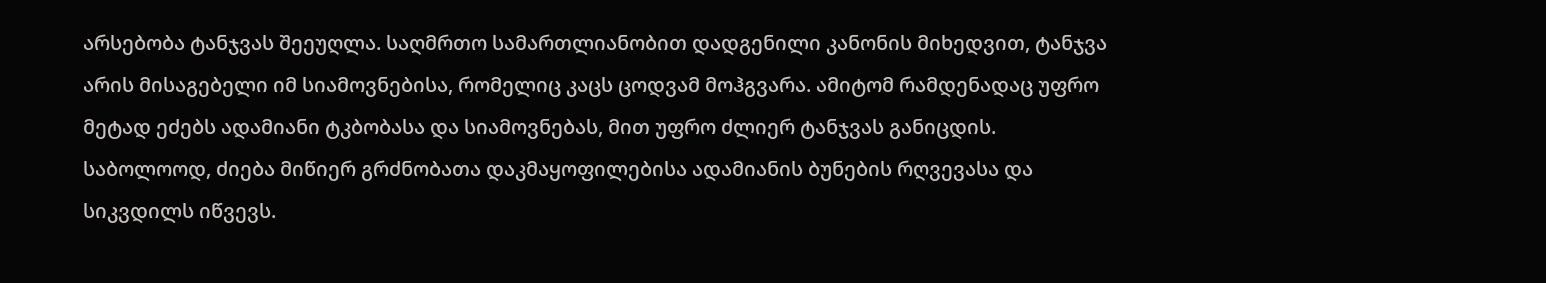არსებობა ტანჯვას შეეუღლა. საღმრთო სამართლიანობით დადგენილი კანონის მიხედვით, ტანჯვა არის მისაგებელი იმ სიამოვნებისა, რომელიც კაცს ცოდვამ მოჰგვარა. ამიტომ რამდენადაც უფრო მეტად ეძებს ადამიანი ტკბობასა და სიამოვნებას, მით უფრო ძლიერ ტანჯვას განიცდის. საბოლოოდ, ძიება მიწიერ გრძნობათა დაკმაყოფილებისა ადამიანის ბუნების რღვევასა და სიკვდილს იწვევს.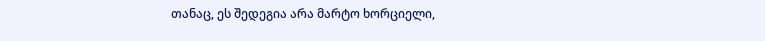თანაც, ეს შედეგია არა მარტო ხორციელი,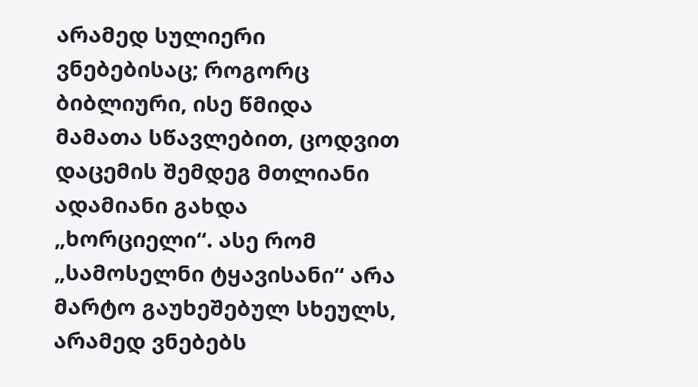არამედ სულიერი ვნებებისაც; როგორც ბიბლიური, ისე წმიდა მამათა სწავლებით, ცოდვით დაცემის შემდეგ მთლიანი ადამიანი გახდა „ხორციელი“. ასე რომ „სამოსელნი ტყავისანი“ არა მარტო გაუხეშებულ სხეულს, არამედ ვნებებს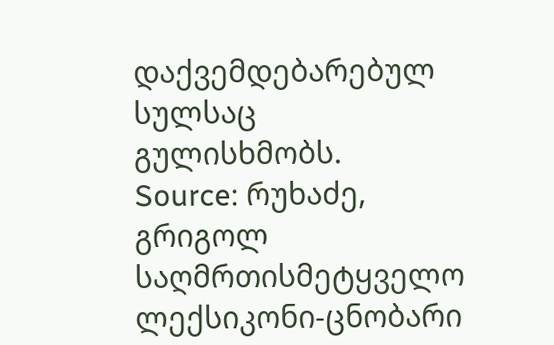დაქვემდებარებულ სულსაც გულისხმობს.
Source: რუხაძე, გრიგოლ საღმრთისმეტყველო ლექსიკონი-ცნობარი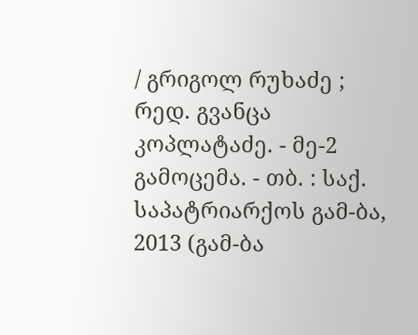/ გრიგოლ რუხაძე ; რედ. გვანცა კოპლატაძე. - მე-2 გამოცემა. - თბ. : საქ. საპატრიარქოს გამ-ბა, 2013 (გამ-ბა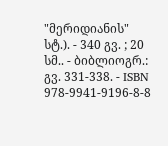"მერიდიანის" სტ.). - 340 გვ. ; 20 სმ.. - ბიბლიოგრ.: გვ. 331-338. - ISBN 978-9941-9196-8-8